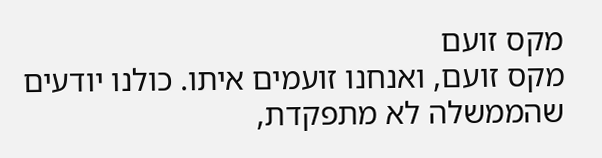מקס זועם
מקס זועם, ואנחנו זועמים איתו. כולנו יודעים שהממשלה לא מתפקדת,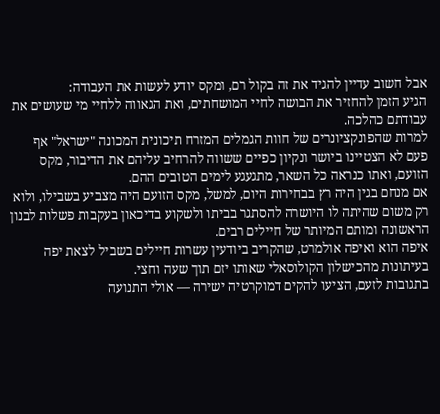אבל חשוב עדיין להגיד את זה בקול רם, ומקס יודע לעשות את העבודה:
הגיע הזמן להחזיר את הבושה לחיי המושחתים, ואת הגאווה ללחיי מי שעושים את עבודתם כהלכה.
למרות שהפונקציונרים של חוות הגמלים המזרח תיכונית המכונה "ישראל" אף פעם לא הצטיינו ביושר ונקיון כפיים ששווה להרחיב עליהם את הדיבור, מקס הזועם, ואתו כנראה כל השאר, מתגעגע לימים הטובים ההם.
אם מנחם בגין היה רץ בבחירות היום, למשל, מקס הזועם היה מצביע בשבילו, ולוא רק משום שהיתה לו היושרה להסתגר בביתו ולשקוע בדיכאון בעקבות פשלות לבנון הראשונה ומותם המיותר של חיילים רבים.
איפה הוא ואיפה אולמרט, שהקריב ביודעין עשרות חיילים בשביל לצאת יפה בעיתונות מהכישלון הקולוסאלי שאותו יזם תוך שעה וחצי.
בתגובות לזעם, הציעו להקים דמוקרטיה ישירה — אולי התנועה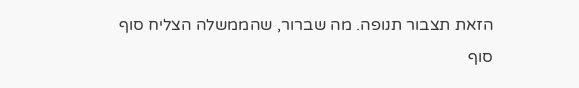הזאת תצבור תנופה. מה שברור, שהממשלה הצליח סוף סוף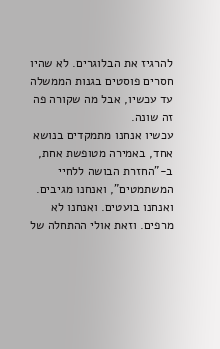להרגיז את הבלוגרים. לא שהיו חסרים פוסטים בגנות הממשלה עד עכשיו, אבל מה שקורה פה זה שונה.
עכשיו אנחנו מתמקדים בנושא אחד, באמירה מטופשת אחת, ב-"החזרת הבושה ללחיי המשתמטים", ואנחנו מגיבים. ואנחנו בועטים. ואנחנו לא מרפים. וזאת אולי ההתחלה של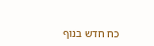כח חדש בנוף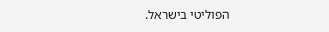הפוליטי בישראל.